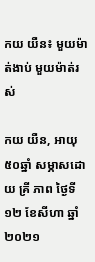កយ យឺន៖ មួយម៉ាត់ងាប់ មួយម៉ាត់រស់

កយ យឺន, អាយុ៥០ឆ្នាំ សម្ភាសដោយ គ្រី ភាព ថ្ងៃទី១២ ខែសីហា ឆ្នាំ២០២១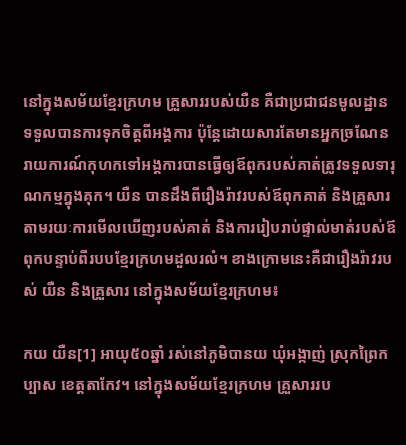នៅក្នុងសម័យខ្មែរក្រហម គ្រួសាររបស់យឺន គឺជាប្រជាជនមូលដ្ឋាន ទទួលបានការទុកចិត្តពីអង្គការ ប៉ុន្តែដោយសារតែមានអ្នកច្រណែន រាយការណ៍កុហកទៅអង្គការបានធ្វើឲ្យឪពុករបស់គាត់ត្រូវទទួលទារុណកម្មក្នុងគុក។ យឺន បានដឹងពីរឿងរ៉ាវរបស់ឪពុកគាត់ និងគ្រួសារ តាមរយៈការមើលឃើញរបស់គាត់ និងការរៀបរាប់ផ្ទាល់មាត់របស់ឪពុកបន្ទាប់ពីរបបខ្មែរក្រហមដួលរលំ។ ខាងក្រោមនេះគឺជារឿងរ៉ាវរបស់ យឺន និងគ្រួសារ នៅក្នុងសម័យខ្មែរក្រហម៖

កយ យឺន[1] អាយុ៥០ឆ្នាំ រស់នៅភូមិបានយ ឃុំអង្កាញ់ ស្រុកព្រៃកប្បាស ខេត្តតាកែវ។ នៅក្នុងសម័យខ្មែរក្រហម គ្រួសាររប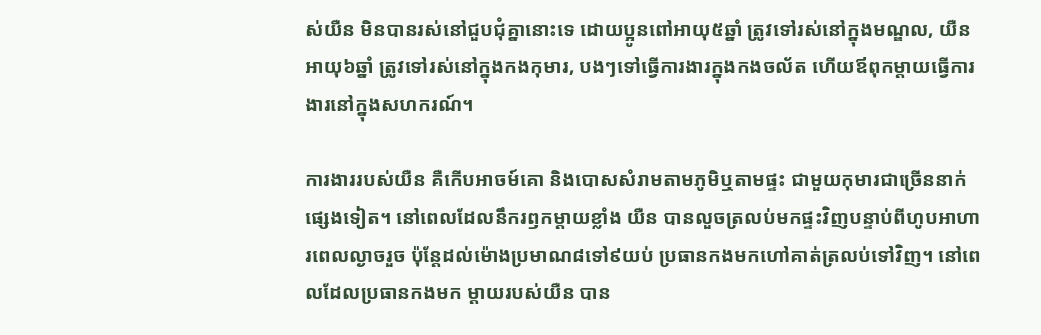ស់យឺន មិនបានរស់នៅជួបជុំគ្នានោះទេ ដោយប្អូនពៅអាយុ៥ឆ្នាំ ត្រូវទៅរស់នៅក្នុងមណ្ឌល, យឺន អាយុ៦ឆ្នាំ ត្រូវទៅរស់នៅក្នុងកងកុមារ, បងៗទៅធ្វើការងារក្នុងកងចល័ត ហើយឪពុកម្ដាយធ្វើការងារនៅក្នុងសហករណ៍។

ការងាររបស់យឺន គឺកើបអាចម៍គោ និងបោសសំរាមតាមភូមិឬតាមផ្ទះ ជាមួយកុមារជាច្រើននាក់ផ្សេងទៀត។ នៅពេលដែលនឹករឭកម្ដាយខ្លាំង យឺន បានលួចត្រលប់មកផ្ទះវិញបន្ទាប់ពីហូបអាហារពេលល្ងាចរួច ប៉ុន្តែដល់ម៉ោងប្រមាណ៨ទៅ៩យប់ ប្រធានកងមកហៅគាត់ត្រលប់ទៅវិញ។ នៅពេលដែលប្រធានកងមក ម្ដាយរបស់យឺន បាន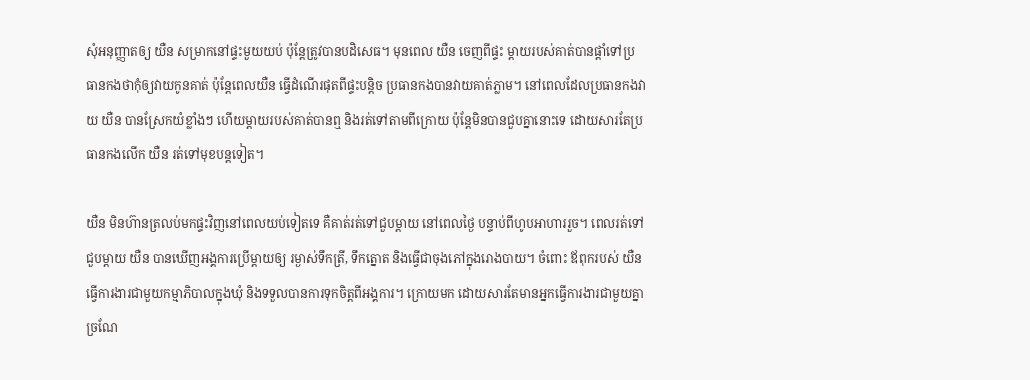សុំអនុញ្ញាតឲ្យ យឺន សម្រាកនៅផ្ទះមួយយប់ ប៉ុន្តែត្រូវបានបដិសេធ។ មុនពេល យឺន ចេញពីផ្ទះ ម្ដាយរបស់គាត់បានផ្ដាំទៅប្រធានកងថាកុំឲ្យវាយកូនគាត់ ប៉ុន្តែពេលយឺន ធ្វើដំណើរផុតពីផ្ទះបន្តិច ប្រធានកងបានវាយគាត់ភ្លាម។ នៅពេលដែលប្រធានកងវាយ យឺន បានស្រែកយំខ្លាំងៗ ហើយម្ដាយរបស់គាត់បានឮ និងរត់ទៅតាមពីក្រោយ ប៉ុន្តែមិនបានជួបគ្នានោះទេ ដោយសារតែប្រធានកងលើក យឺន រត់ទៅមុខបន្តទៀត។

យឺន មិនហ៊ានត្រលប់មកផ្ទះវិញនៅពេលយប់ទៀតទេ គឺគាត់រត់ទៅជួបម្ដាយ នៅពេលថ្ងៃ បន្ទាប់ពីហូបអាហាររួច។ ពេលរត់ទៅជួបម្ដាយ យឺន បានឃើញអង្គការប្រើម្តាយឲ្យ រម្ងាស់ទឹកត្រី, ទឹកត្នោត និងធ្វើជាចុងភៅក្នុងរោងបាយ។ ចំពោះ ឪពុករបស់ យឺន ធ្វើការងារជាមួយកម្មាភិបាលក្នុងឃុំ និងទទួលបានការទុកចិត្តពីអង្គការ។ ក្រោយមក ដោយសារតែមានអ្នកធ្វើការងារជាមួយគ្នាច្រណែ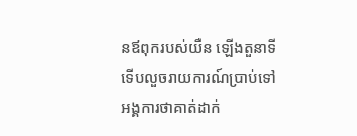នឪពុករបស់យឺន ឡើងតួនាទី ទើបលួចរាយការណ៍ប្រាប់ទៅអង្គការថាគាត់ដាក់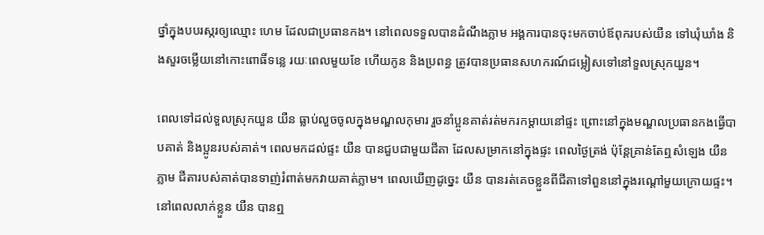ថ្នាំក្នុងបបរស្ករឲ្យឈ្មោះ ហេម ដែលជាប្រធានកង។ នៅពេលទទួលបានដំណឹងភ្លាម អង្គការបានចុះមកចាប់ឪពុករបស់យឺន ទៅឃុំឃាំង និងសួរចម្លើយនៅកោះពោធិ៍ទន្លេ រយៈពេលមួយខែ ហើយកូន និងប្រពន្ធ ត្រូវបានប្រធានសហករណ៍ជម្លៀសទៅនៅទួលស្រុកយួន។

ពេលទៅដល់ទួលស្រុកយួន យឺន ធ្លាប់លួចចូលក្នុងមណ្ឌលកុមារ រួចនាំប្អូនគាត់រត់មករកម្ដាយនៅផ្ទះ ព្រោះនៅក្នុងមណ្ឌលប្រធានកងធ្វើបាបគាត់ និងប្អូនរបស់គាត់។ ពេលមកដល់ផ្ទះ យឺន បានជួបជាមួយជីតា ដែលសម្រាកនៅក្នុងផ្ទះ ពេលថ្ងៃត្រង់ ប៉ុន្តែគ្រាន់តែឮសំឡេង យឺន ភ្លាម ជីតារបស់គាត់បានទាញ់រំពាត់មកវាយគាត់ភ្លាម។ ពេលឃើញដូច្នេះ យឺន បានរត់គេចខ្លួនពីជីតាទៅពួននៅក្នុងរណ្ដៅមួយក្រោយផ្ទះ។ នៅពេលលាក់ខ្លួន យឺន បានឮ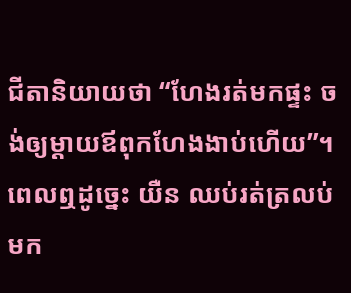ជីតានិយាយថា “ហែងរត់មកផ្ទះ ចង់ឲ្យម្ដាយឪពុកហែងងាប់ហើយ”។ ពេលឮដូច្នេះ យឺន ឈប់រត់ត្រលប់មក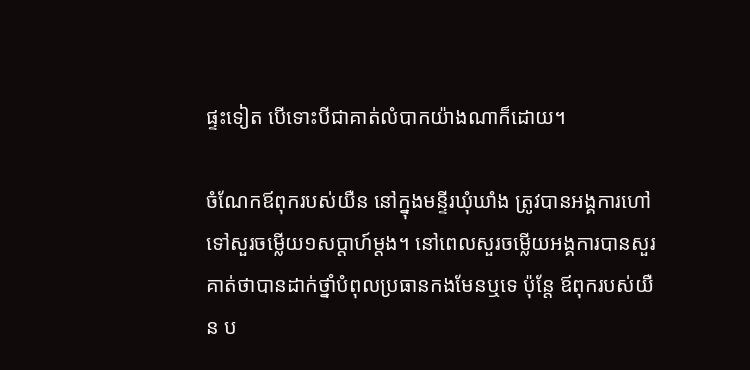ផ្ទះទៀត បើទោះបីជាគាត់លំបាកយ៉ាងណាក៏ដោយ។

ចំណែកឪពុករបស់យឺន នៅក្នុងមន្ទីរឃុំឃាំង ត្រូវបានអង្គការហៅទៅសួរចម្លើយ១សប្ដាហ៍ម្ដង។ នៅពេលសួរចម្លើយអង្គការបានសួរគាត់ថាបានដាក់ថ្នាំបំពុលប្រធានកងមែនឬទេ ប៉ុន្តែ ឪពុករបស់យឺន ប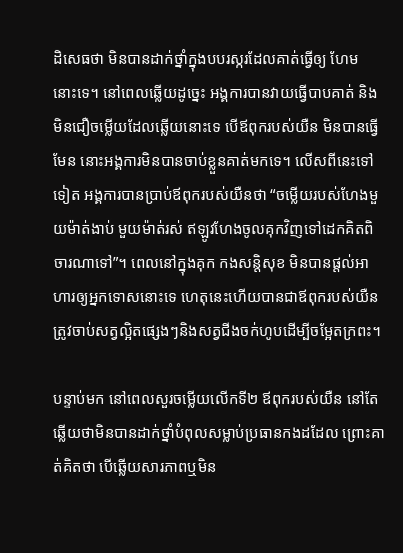ដិសេធថា មិនបានដាក់ថ្នាំក្នុងបបរស្ករដែលគាត់ធ្វើឲ្យ ហែម នោះទេ។ នៅពេលឆ្លើយដូច្នេះ អង្គការបានវាយធ្វើបាបគាត់ និងមិនជឿចម្លើយដែលឆ្លើយនោះទេ បើឪពុករបស់យឺន មិនបានធ្វើមែន នោះអង្គការមិនបានចាប់ខ្លួនគាត់មកទេ។ លើសពីនេះទៅទៀត អង្គការបានប្រាប់ឪពុករបស់យឺនថា “ចម្លើយរបស់ហែងមួយម៉ាត់ងាប់ មួយម៉ាត់រស់ ឥឡូវហែងចូលគុកវិញទៅដេកគិតពិចារណាទៅ”។ ពេលនៅក្នុងគុក កងសន្តិសុខ មិនបានផ្ដល់អាហារឲ្យអ្នកទោសនោះទេ ហេតុនេះហើយបានជាឪពុករបស់យឺន ត្រូវចាប់សត្វល្អិតផ្សេងៗនិងសត្វជីងចក់ហូបដើម្បីចម្អែតក្រពះ។

បន្ទាប់មក នៅពេលសួរចម្លើយលើកទី២ ឪពុករបស់យឺន នៅតែឆ្លើយថាមិនបានដាក់ថ្នាំបំពុលសម្លាប់ប្រធានកងដដែល ព្រោះគាត់គិតថា បើឆ្លើយសារភាពឬមិន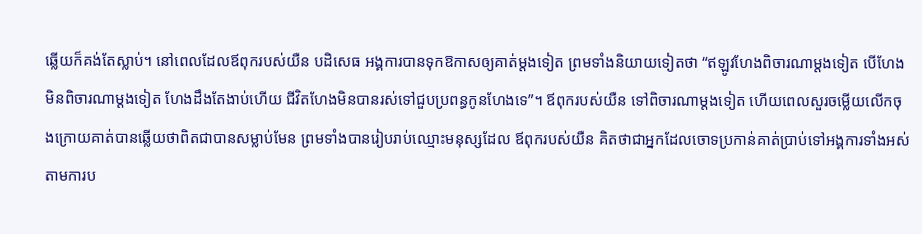ឆ្លើយក៏គង់តែស្លាប់។ នៅពេលដែលឪពុករបស់យឺន បដិសេធ អង្គការបានទុកឱកាសឲ្យគាត់ម្ដងទៀត ព្រមទាំងនិយាយទៀតថា “ឥឡូវហែងពិចារណាម្ដងទៀត បើហែងមិនពិចារណាម្ដងទៀត ហែងដឹងតែងាប់ហើយ ជីវិតហែងមិនបានរស់ទៅជួបប្រពន្ធកូនហែងទេ”។ ឪពុករបស់យឺន ទៅពិចារណាម្ដងទៀត ហើយពេលសួរចម្លើយលើកចុងក្រោយគាត់បានឆ្លើយថាពិតជាបានសម្លាប់មែន ព្រមទាំងបានរៀបរាប់ឈ្មោះមនុស្សដែល ឪពុករបស់យឺន គិតថាជាអ្នកដែលចោទប្រកាន់គាត់ប្រាប់ទៅអង្គការទាំងអស់ តាមការប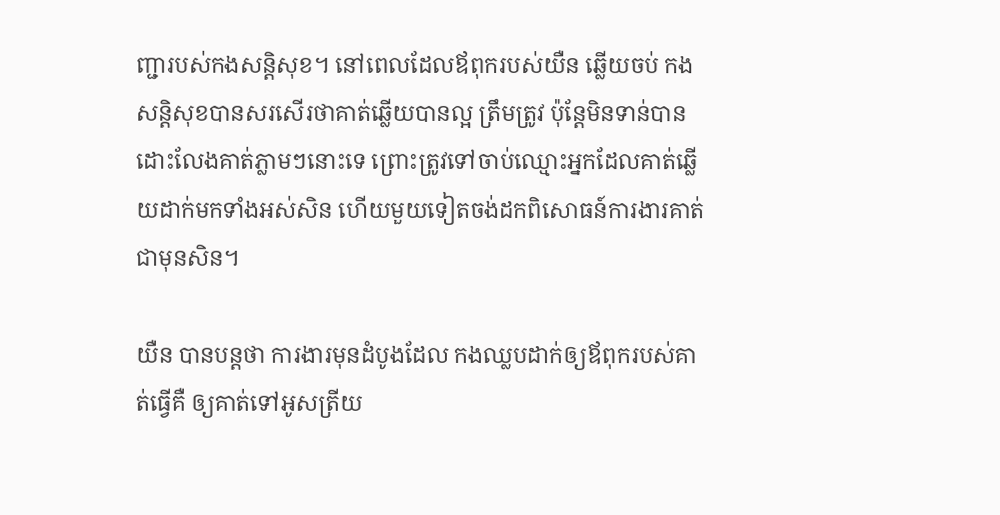ញ្ជារបស់កងសន្តិសុខ។ នៅពេលដែលឪពុករបស់យឺន ឆ្លើយចប់ កងសន្តិសុខបានសរសើរថាគាត់ឆ្លើយបានល្អ ត្រឹមត្រូវ ប៉ុន្តែមិនទាន់បានដោះលែងគាត់ភ្លាមៗនោះទេ ព្រោះត្រូវទៅចាប់ឈ្មោះអ្នកដែលគាត់ឆ្លើយដាក់មកទាំងអស់សិន ហើយមួយទៀតចង់ដកពិសោធន៍ការងារគាត់ជាមុនសិន។

យឺន បានបន្តថា ការងារមុនដំបូងដែល កងឈ្លបដាក់ឲ្យឪពុករបស់គាត់ធ្វើគឺ ឲ្យគាត់ទៅអូសត្រីយ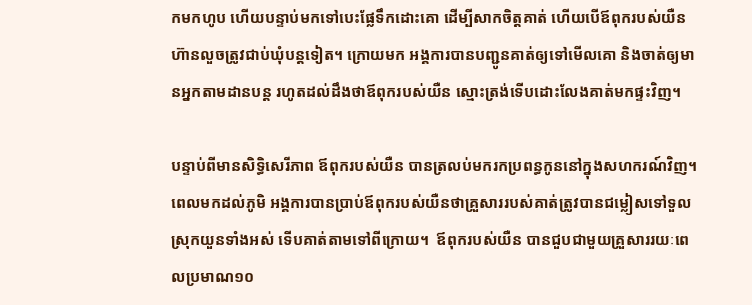កមកហូប ហើយបន្ទាប់មកទៅបេះផ្លែទឹកដោះគោ ដើម្បីសាកចិត្តគាត់ ហើយបើឪពុករបស់យឺន ហ៊ានលួចត្រូវជាប់ឃុំបន្តទៀត។ ក្រោយមក អង្គការបានបញ្ជូនគាត់ឲ្យទៅមើលគោ និងចាត់ឲ្យមានអ្នកតាមដានបន្ត រហូតដល់ដឹងថាឪពុករបស់យឺន ស្មោះត្រង់ទើបដោះលែងគាត់មកផ្ទះវិញ។

បន្ទាប់ពីមានសិទ្ធិសេរីភាព ឪពុករបស់យឺន បានត្រលប់មករកប្រពន្ធកូននៅក្នុងសហករណ៍វិញ។ ពេលមកដល់ភូមិ អង្គការបានប្រាប់ឪពុករបស់យឺនថាគ្រួសាររបស់គាត់ត្រូវបានជម្លៀសទៅទួលស្រុកយួនទាំងអស់ ទើបគាត់តាមទៅពីក្រោយ។  ឪពុករបស់យឺន បានជួបជាមួយគ្រួសាររយៈពេលប្រមាណ១០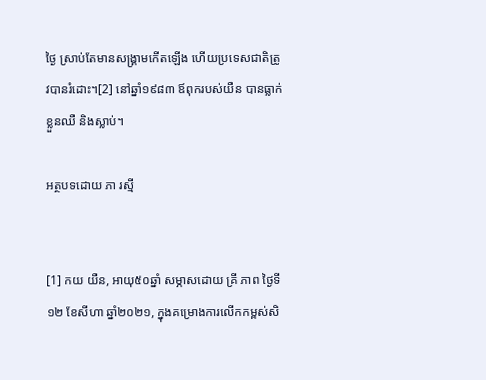ថ្ងៃ ស្រាប់តែមានសង្គ្រាមកើតឡើង ហើយប្រទេសជាតិត្រូវបានរំដោះ។[2] នៅឆ្នាំ១៩៨៣ ឪពុករបស់យឺន បានធ្លាក់ខ្លួនឈឺ និងស្លាប់។

អត្ថបទដោយ ភា រស្មី


[1] កយ យឺន, អាយុ៥០ឆ្នាំ សម្ភាសដោយ គ្រី ភាព ថ្ងៃទី១២ ខែសីហា ឆ្នាំ២០២១, ក្នុងគម្រោងការលើកកម្ពស់សិ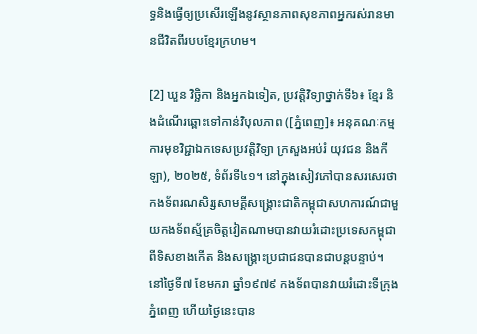ទ្ធនិងធ្វើឲ្យប្រសើរឡើងនូវស្ថានភាពសុខភាពអ្នករស់រានមានជីវិតពីរបបខ្មែរក្រហម។

[2] ឃួន វិច្ឆិកា និងអ្នកឯទៀត, ប្រវត្តិវិទ្យាថ្នាក់ទី៦៖ ខ្មែរ និងដំណើរឆ្ពោះទៅកាន់វិបុលភាព ([ភ្នំពេញ]៖ អនុគណៈកម្មការមុខវិជ្ជាឯកទេសប្រវត្តិវិទ្យា ក្រសួងអប់រំ យុវជន និងកីឡា), ២០២៥, ទំព័រទី៤១។ នៅក្នុងសៀវភៅបានសរសេរថា កងទ័ពរណសិរ្សសាមគ្គីសង្គ្រោះជាតិកម្ពុជាសហការណ៍ជាមួយកងទ័ពស្ម័គ្រចិត្តវៀតណាមបានវាយរំដោះប្រទេសកម្ពុជាពីទិសខាងកើត និងសង្គ្រោះប្រជាជនបានជាបន្តបន្ទាប់។ នៅថ្ងៃទី៧ ខែមករា ឆ្នាំ១៩៧៩ កងទ័ពបានវាយរំដោះទីក្រុងភ្នំពេញ ហើយថ្ងៃនេះបាន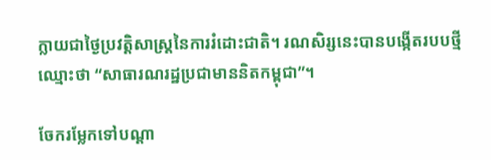ក្លាយជាថ្ងៃប្រវត្តិសាស្រ្ដនៃការរំដោះជាតិ។ រណសិរ្សនេះបានបង្កើតរបបថ្មីឈ្មោះថា “សាធារណរដ្ឋប្រជាមាននិតកម្ពុជា”។

ចែករម្លែកទៅបណ្តា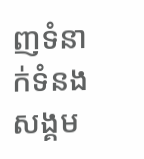ញទំនាក់ទំនងសង្គម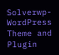Solverwp- WordPress Theme and Plugin